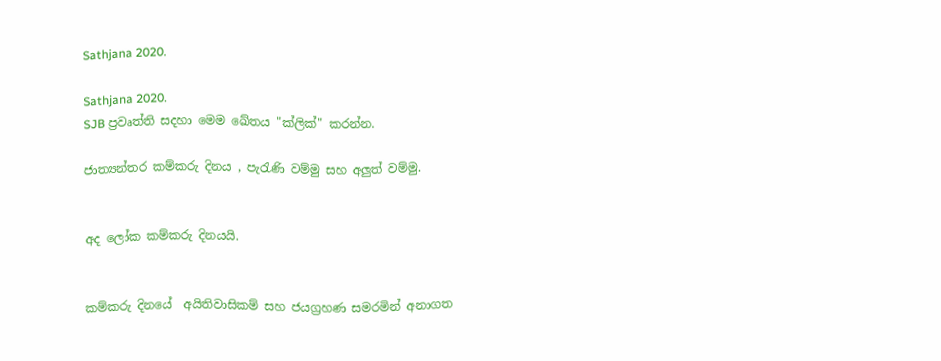Sathjana 2020.

Sathjana 2020.
SJB ප්‍රවෘත්ති සදහා මෙම ඛේතය "ක්ලික්" කරන්න.

ජාත්‍යන්තර කම්කරු දිනය , පැරැණි වම්මු සහ අලුත් වම්මු.


අද ලෝක කම්කරු දිනයයි.


කම්කරු දිනයේ  අයිතිවාසිකම් සහ ජයග්‍රහණ සමරමින් අනාගත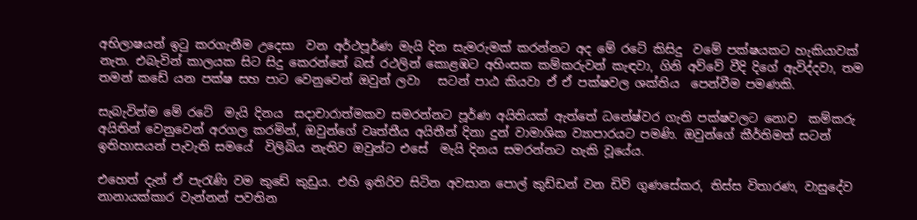අභිලාෂයන් ඉටු කරගැනීම උදෙසා  වන අර්ථපූර්ණ මැයි දින සැමරුමක් කරන්නට අද මේ රටේ කිසිදු  වමේ පක්ෂයකට හැකියාවක්  නැත. එබැවින් කාලයක සිට සිදු කෙරන්නේ බස් රථලින් කොළඹට අහිංසක කම්කරුවන් කැඳවා, ගිනි අව්වේ වීදි දිගේ ඇවිද්දවා, තම තමන් කඩේ යන පක්ෂ සහ පාට වෙනුවෙන් ඔවුන් ලවා   සටන් පාඨ කියවා ඒ ඒ පක්ෂවල ශක්තිය  පෙන්වීම පමණකි.

සැබැවින්ම මේ රටේ  මැයි දිනය  සදාචාරාත්මකව සමරන්නට පූර්ණ අයිතියක් ඇත්තේ ධනේෂ්වර ගැති පක්ෂවලට නොව  කම්කරු අයිතින් වෙනුවෙන් අරගල කරමින්, ඔවුන්ගේ වෘත්තීය අයිතීන් දිනා දුන් වාමාශික ව්‍යාපාරයට පමණි. ඔවුන්ගේ කීර්තිමත් සටන් ඉතිහාසයන් පැවැති සමයේ  විලිබිය නැතිව ඔවුන්ට එසේ  මැයි දිනය සමරන්නට හැකි වූයේය.

එහෙත් දැන් ඒ පැරැණි වම කුඩේ කුඩුය. එහි ඉතිරිව සිටින අවසාන පොල් කුඩ්ඩන් වන ඩිව් ගුණසේකර, තිස්ස විතාරණ, වාසුදේව නානායක්කාර වැන්නන් පවතින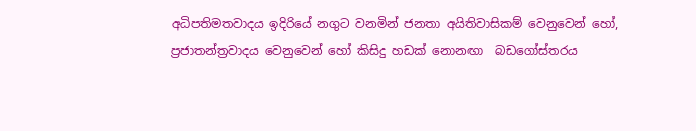අධිපතිමතවාදය ඉදිරියේ නගුට වනමින් ජනතා අයිතිවාසිකම් වෙනුවෙන් හෝ, ප්‍රජාතන්ත්‍රවාදය වෙනුවෙන් හෝ කිසිදු හඩක් නොනඟා  බඩගෝස්තරය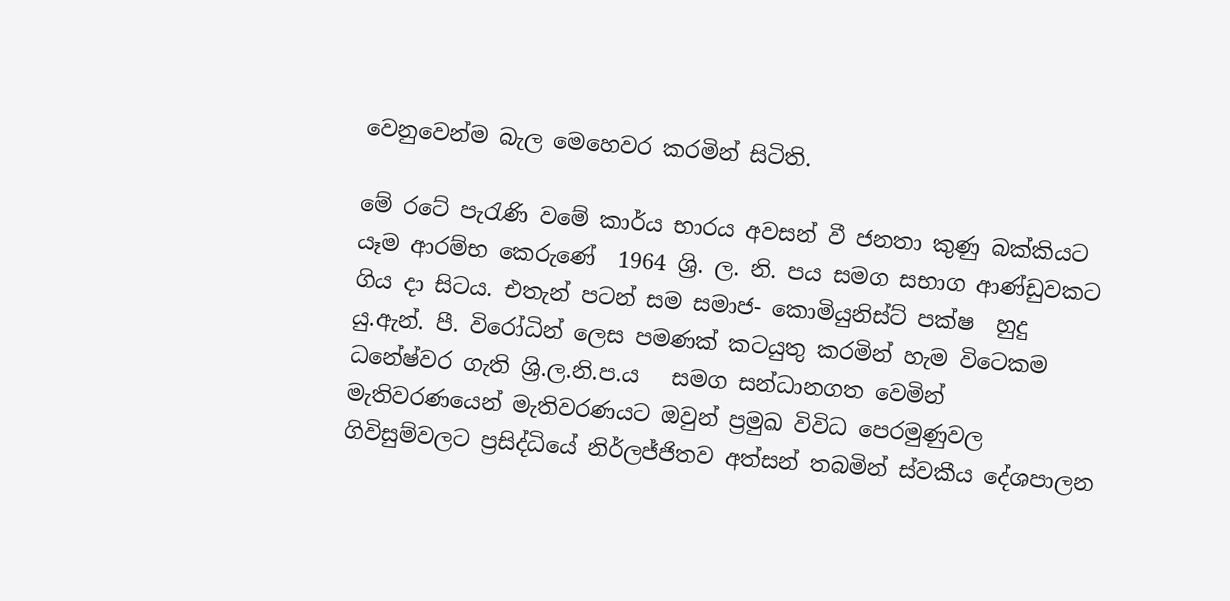වෙනුවෙන්ම බැල මෙහෙවර කරමින් සිටිති.

මේ රටේ පැරැණි වමේ කාර්ය භාරය අවසන් වී ජනතා කුණු බක්කියට යෑම ආරම්භ කෙරුණේ  1964 ශ්‍රි. ල. නි. පය සමග සභාග ආණ්ඩුවකට  ගිය දා සිටය. එතැන් පටන් සම සමාජ- කොමියුනිස්ට් පක්ෂ  හුදු  යු.ඇන්. පී. විරෝධින් ලෙස පමණක් කටයුතු කරමින් හැම වි‍ටෙකම ධනේෂ්වර ගැති ශ්‍රි.ල.නි.ප.ය   සමග සන්ධානගත වෙමින් මැතිවරණයෙන් මැතිවරණයට ඔවුන් ප්‍රමුඛ විවිධ පෙරමුණුවල ගිවිසුම්වලට ප්‍රසිද්ධියේ නිර්ලජ්ජිතව අත්සන් තබමින් ස්වකීය දේශපාලන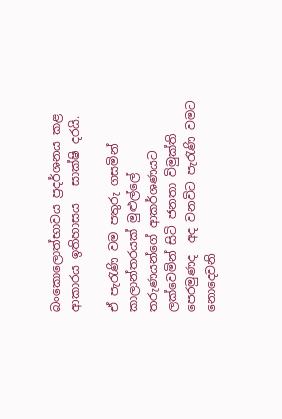බංකොලොත්භාවය ප්‍රදර්ශනය කළ ආකාරය ඉතිහාසය   සාක්ෂි දරයි.

ඒ පැරැණි වම පතුරු ගසමින් කාලාන්තරයක් මුළුල්ලේ තරුණයන්ගේ ආකර්ශණයට ලක්වෙමින් සිටි ජනතා විමුක්ති පෙරමුණද  අද වනවිට පැරැණි වමට නොදෙවනි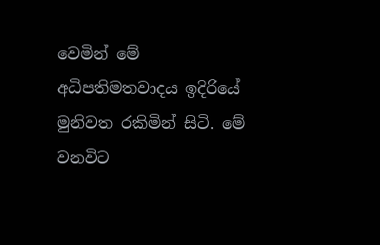වෙමින් මේ අධිපතිමතවාදය ඉදිරියේ මුනිවත රකිමින් සිටි. මේ වනවිට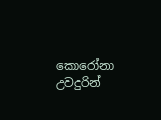කොරෝනා උවදුරින්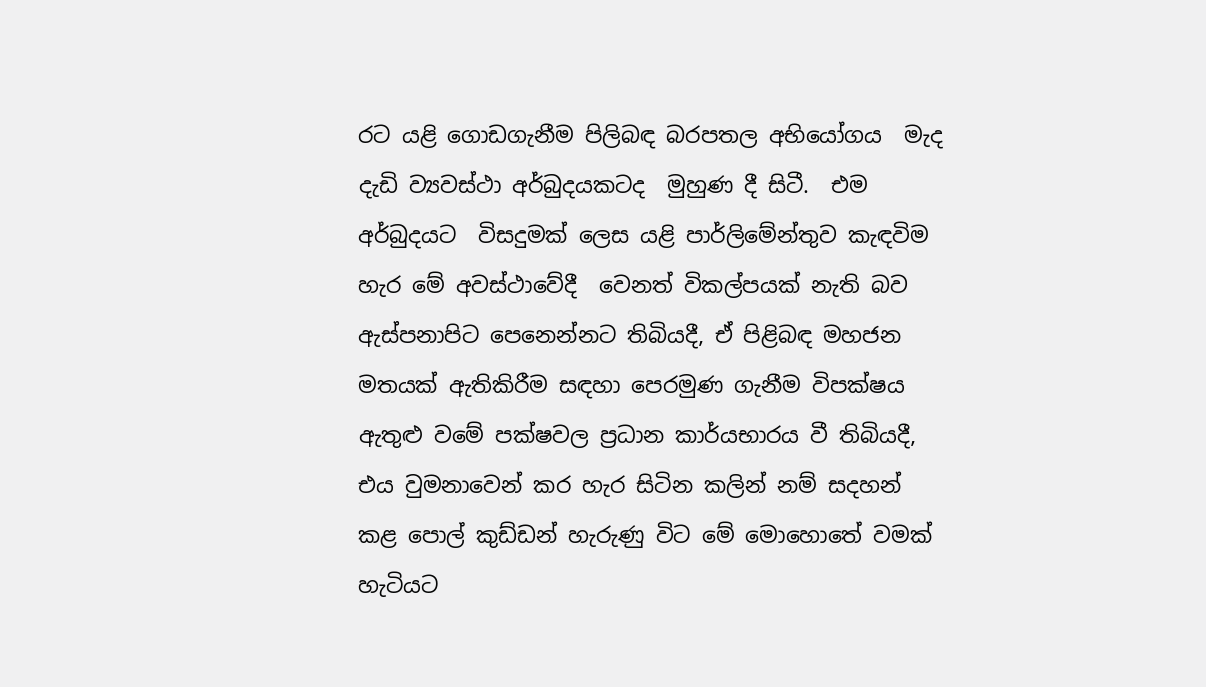රට යළි ගොඩගැනීම පිලිබඳ බරපතල අභියෝගය  මැද  දැඩි ව්‍යවස්ථා අර්බුදයකටද  මුහුණ දී සිටී.  එම අර්බුදයට  විසදුමක් ලෙස යළි පාර්ලිමේන්තුව කැඳවිම හැර මේ අවස්ථාවේදී  වෙනත් විකල්පයක් නැති බව ඇස්පනාපිට පෙනෙන්නට තිබියදී, ඒ පිළිබඳ මහජන මතයක් ඇතිකිරීම සඳහා පෙරමුණ ගැනීම විපක්ෂය ඇතුළු වමේ පක්ෂවල ප්‍රධාන කාර්යභාරය වී තිබියදී, එය වුමනාවෙන් කර හැර සිටින කලින් නම් සදහන් කළ පොල් කුඩ්ඩන් හැරුණු විට මේ මොහොතේ වමක් හැටියට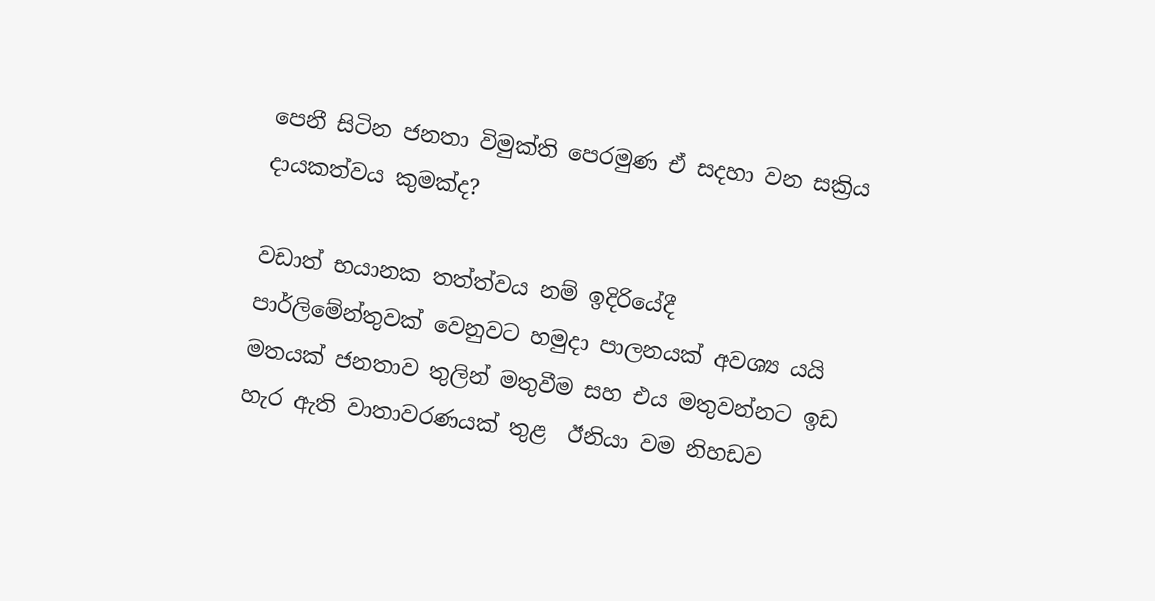පෙනී සිටින ජනතා විමුක්ති පෙරමුණ ඒ සදහා වන සක්‍රිය දායකත්වය කුමක්ද?

වඩාත් භයානක තත්ත්වය නම් ඉදිරියේදී පාර්ලිමේන්තුවක් වෙනුවට හමුදා පාලනයක් අවශ්‍ය යයි  මතයක් ජනතාව තුලින් මතුවීම සහ එය මතුවන්නට ඉඩ හැර ඇති වාතාවරණයක් තුළ  ඊනියා වම නිහඩව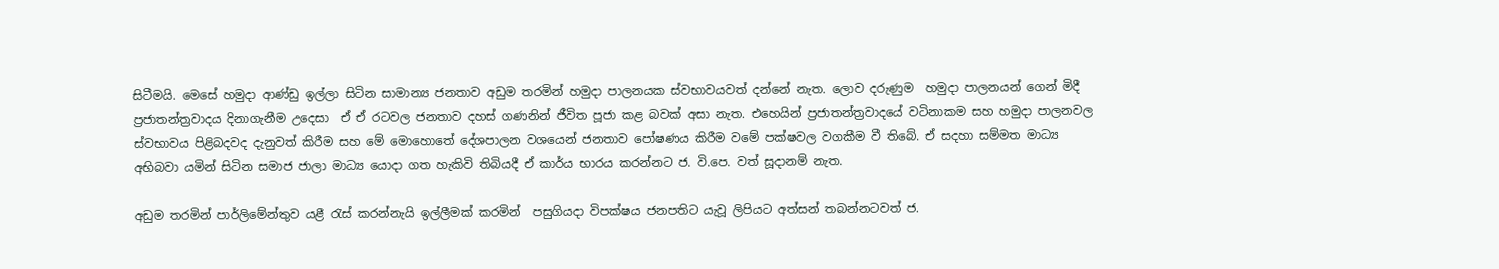සිටීමයි. මෙසේ හමුදා ආණ්ඩු ඉල්ලා සිටින සාමාන්‍ය ජනතාව අඩුම තරමින් හමුදා පාලනයක ස්වභාවයවත් දන්නේ නැත. ලොව දරුණුම  හමුදා පාලනයන් ගෙන් මිදී ප්‍රජාතන්ත්‍රවාදය දිනාගැනීම උදෙසා  ඒ ඒ රටවල ජනතාව දහස් ගණනින් ජීවිත පූජා කළ බවක් අසා නැත. එහෙයින් ප්‍රජාතන්ත්‍රවාදයේ වටිනාකම සහ හමුදා පාලනවල ස්වභාවය පිළිබදවද දැනුවත් කිරීම සහ මේ මොහොතේ දේශපාලන වශයෙන් ජනතාව පෝෂණය කිරීම වමේ පක්ෂවල වගකීම වී තිබේ. ඒ සදහා සම්මත මාධ්‍ය අභිබවා යමින් සිටින සමාජ ජාලා මාධ්‍ය යොදා ගත හැකිවි තිබියදී ඒ කාර්ය භාරය කරන්නට ජ. වි.පෙ. වත් සූදානම් නැත.

අඩුම තරමින් පාර්ලිමේන්තුව යළී රැස් කරන්නැයි ඉල්ලීමක් කරමින්  පසුගියදා විපක්ෂය ජනපතිට යැවූ ලිපියට අත්සන් තබන්නටවත් ජ.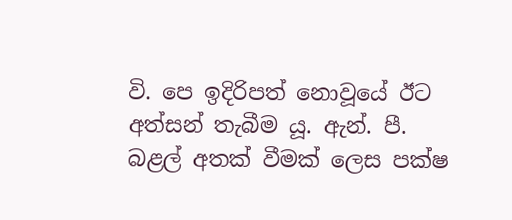වි. පෙ ඉදිරිපත් නොවූයේ ඊට අත්සන් තැබීම යූ. ඇන්. පී. බළල් අතක් වීමක් ලෙස පක්ෂ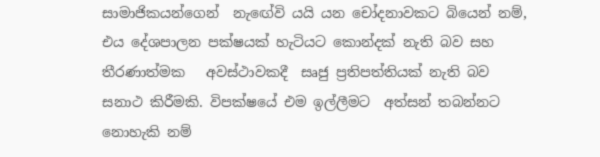සාමාජිකයන්ගෙන්  නැඟේවි යයි යන චෝදනාවකට බියෙන් නම්, එය දේශපාලන පක්ෂයක් හැටියට කොන්දක් නැති බව සහ  තීරණාත්මක   අවස්ථාවකදී  සෘජු ප්‍රතිපත්තියක් නැති බව සනාථ කිරීමකි. විපක්ෂයේ එම ඉල්ලීමට  අත්සන් තබන්නට නොහැකි නම්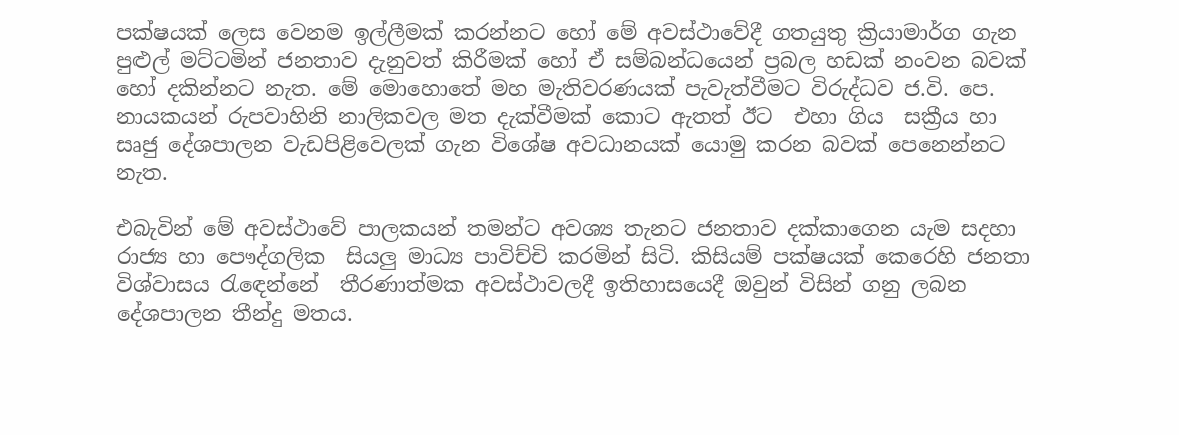පක්ෂයක් ලෙස වෙනම ඉල්ලීමක් කරන්නට හෝ මේ අවස්ථාවේදී ගතයුතු ක්‍රියාමාර්ග ගැන පුළුල් මට්ටමින් ජනතාව දැනුවත් කිරීමක් හෝ ඒ සම්බන්ධයෙන් ප්‍රබල හඩක් නංවන බවක් හෝ දකින්නට නැත. මේ මොහොතේ මහ මැතිවරණයක් පැවැත්වීමට විරුද්ධව ජ.වි. පෙ. නායකයන් රුපවාහිනි නාලිකවල මත දැක්වීමක් කොට ඇතත් ඊට  එහා ගිය  සක්‍රීය හා සෘජු දේශපාලන වැඩපිළිවෙලක් ගැන විශේෂ අවධානයක් යොමු කරන බවක් පෙනෙන්නට නැත.

එබැවින් මේ අවස්ථාවේ පාලකයන් තමන්ට අවශ්‍ය තැනට ජනතාව දක්කාගෙන යැම සදහා රාජ්‍ය හා පෞද්ගලික  සියලු මාධ්‍ය පාවිච්චි කරමින් සිටි. කිසියම් පක්ෂයක් කෙරෙහි ජනතා විශ්වාසය රැඳෙන්නේ  තීරණාත්මක අවස්ථාවලදී ඉතිහාසයෙදී ඔවුන් විසින් ගනු ලබන දේශපාලන තීන්දු මතය.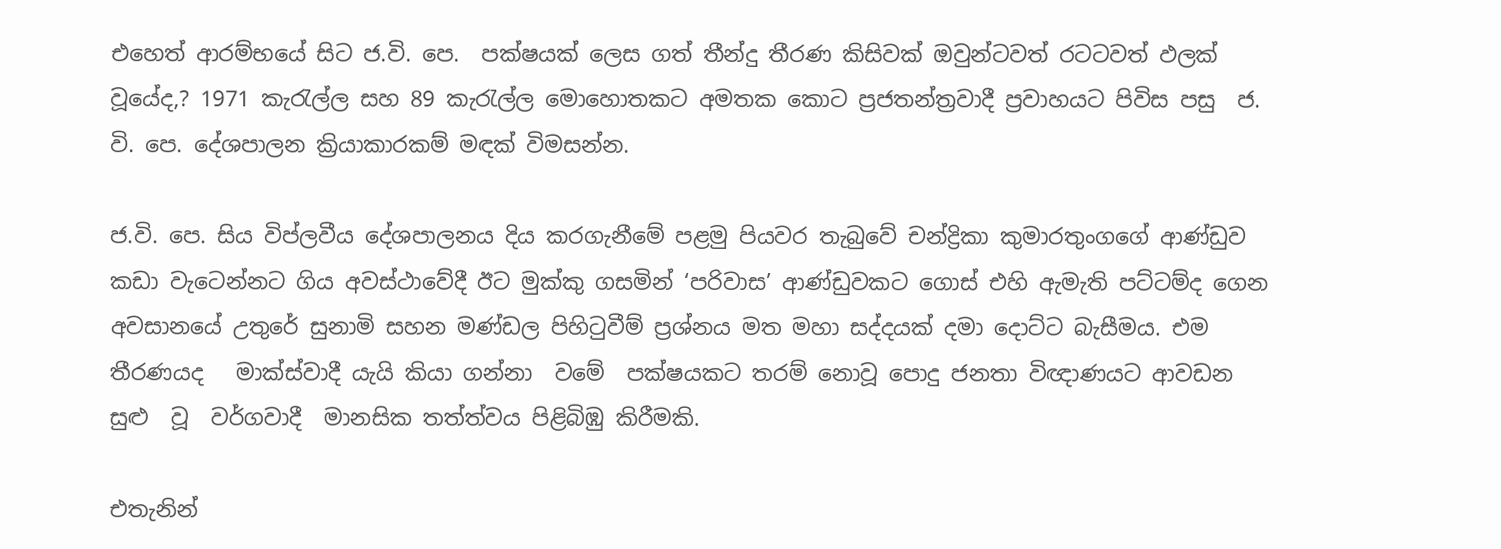එහෙත් ආරම්භයේ සිට ජ.වි. පෙ.  පක්ෂයක් ලෙස ගත් තීන්දු තීරණ කිසිවක් ඔවුන්ටවත් රටටවත් ඵලක් වූයේද,? 1971 කැරැල්ල සහ 89 කැරැල්ල මොහොතකට අමතක කොට ප්‍රජතන්ත්‍රවාදී ප්‍රවාහයට පිවිස පසු  ජ. වි. පෙ. දේශපාලන ක්‍රියාකාරකම් මඳක් විමසන්න.

ජ.වි. පෙ. සිය විප්ලවීය දේශපාලනය දිය කරගැනීමේ පළමු පියවර තැබුවේ චන්ද්‍රිකා කුමාරතුංගගේ ආණ්ඩුව කඩා වැටෙන්නට ගිය අවස්ථාවේදී ඊට මුක්කු ගසමින් ‘පරිවාස’ ආණ්ඩුවකට ගොස් එහි ඇමැති පට්ටම්ද ගෙන අවසානයේ උතුරේ සුනාමි සහන මණ්ඩල පිහිටුවීම් ප්‍රශ්නය මත මහා සද්දයක් දමා දොට්ට බැසීමය. එම තීරණයද   මාක්ස්වාදී යැයි කියා ගන්නා  වමේ  පක්ෂයකට තරම් නොවූ පොදු ජනතා විඥාණයට ආවඩන සුළු  වූ  වර්ගවාදී  මානසික තත්ත්වය පිළිබිඹු කිරීමකි.

එතැනින්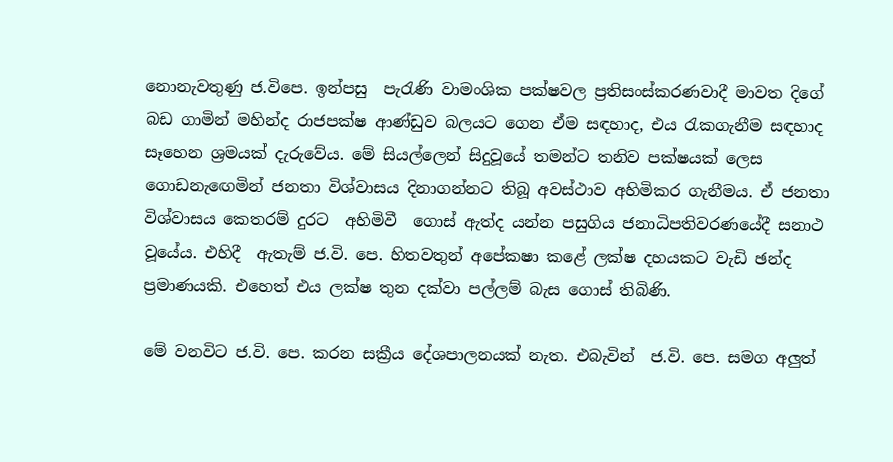නොනැවතුණු ජ.විපෙ. ඉන්පසු  පැරැණි වාමංශික පක්ෂවල ප්‍රතිසංස්කරණවාදී මාවත දිගේ බඩ ගාමින් මහින්ද රාජපක්ෂ ආණ්ඩුව බලයට ගෙන ඒම සඳහාද, එය රැකගැනීම සඳහාද සෑහෙන ශ්‍රමයක් දැරුවේය. මේ සියල්ලෙන් සිදුවූයේ තමන්ට තනිව පක්ෂයක් ලෙස ගොඩනැඟෙමින් ජනතා විශ්වාසය දිනාගන්නට තිබූ අවස්ථාව අහිමිකර ගැනීමය. ඒ ජනතා විශ්වාසය කෙතරම් දුරට  අහිමිවී  ගොස් ඇත්ද යන්න පසුගිය ජනාධිපතිවරණයේදී සනාථ වූයේය. එහිදී  ඇතැම් ජ.වි. පෙ. හිතවතුන් අපේකෂා කළේ ලක්ෂ දහයකට වැඩි ඡන්ද ප්‍රමාණයකි. එහෙත් එය ලක්ෂ තුන දක්වා පල්ලම් බැස ගොස් තිබිණි.

මේ වනවිට ජ.වි. පෙ. කරන සක්‍රීය දේශපාලනයක් නැත. එබැවින්  ජ.වි. පෙ. සමග අලුත්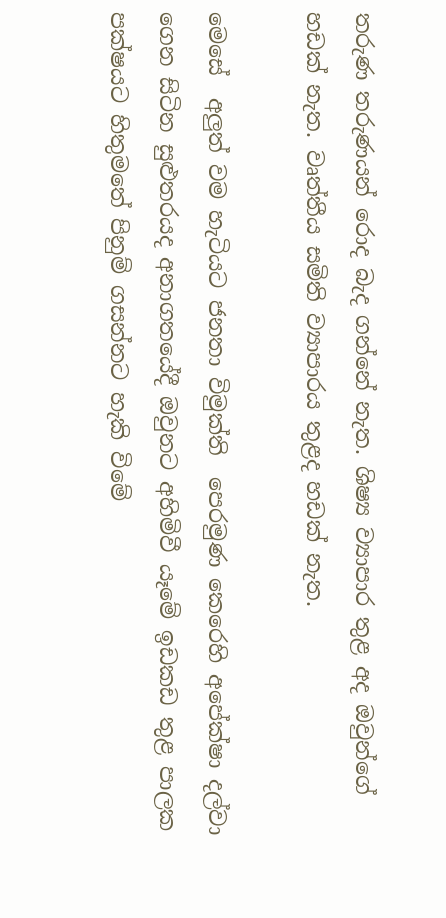තරුණ තරුණයන් රොද බැද ගන්නේ නැත. ශිෂ්‍ය ව්‍යාපාර තුළ අද ඔවුන්ගේ හඩක් නැත. වෘත්තීය සමිති ව්‍යාපාරය තුළද හඩක් නැත.

මෙසේ  අලුත් වම හැටියට ජනතා විමුක්ති  පෙරමුණ කෙරෙහි අපේක්ෂා දල්වා ගෙන සිටින සුළුතරයද අනාගතයේදී ඔවුනට අහිමිවී යෑමේ ඉඩකඩ තුළ පාලක පක්ෂයට හිතුමතේ පිනුම් ගසන්නට හැකි විමේ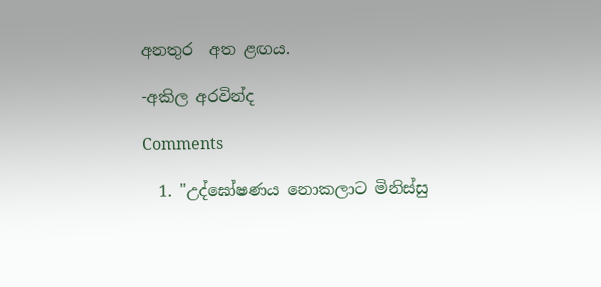අනතුර  අත ළඟය.

-අකිල අරවින්ද

Comments

  1. "උද්ඝෝෂණය නොකලාට මිනිස්සු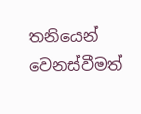තනියෙන් වෙනස්වීමත්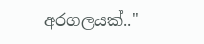අරගලයක්.."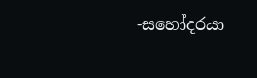-සහෝදරයා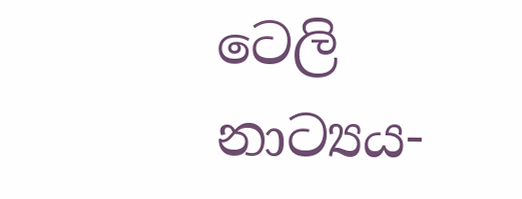ටෙලි නාට්‍යය-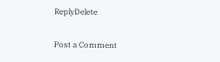ReplyDelete

Post a Comment